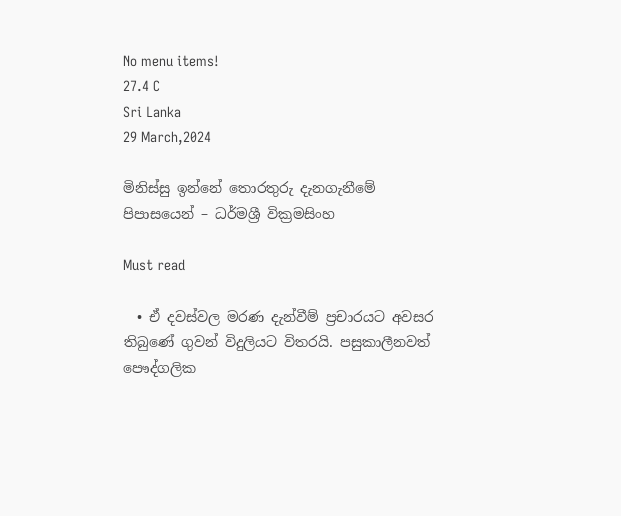No menu items!
27.4 C
Sri Lanka
29 March,2024

මිනිස්සු ඉන්නේ තොරතුරු දැනගැනීමේ පිපාසයෙන් – ධර්මශ්‍රී වික්‍රමසිංහ

Must read

  • ඒ දවස්වල මරණ දැන්වීම් ප්‍රචාරයට අවසර තිබුණේ ගුවන් විදුලියට විතරයි. පසුකාලීනවත් පෞද්ගලික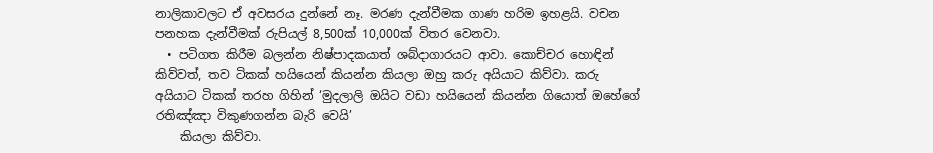නාලිකාවලට ඒ අවසරය දුන්නේ නෑ. මරණ දැන්වීමක ගාණ හරිම ඉහළයි. වචන පනහක දැන්වීමක් රුපියල් 8,500ක් 10,000ක් විතර වෙනවා.
  • පටිගත කිරීම බලන්න නිෂ්පාදකයාත් ශබ්දාගාරයට ආවා. කොච්චර හොඳින් කිව්වත්, තව ටිකක් හයියෙන් කියන්න කියලා ඔහු කරු අයියාට කිව්වා. කරු අයියාට ටිකක් තරහ ගිහින් ‘මුදලාලි ඔයිට වඩා හයියෙන් කියන්න ගියොත් ඔහේගේ රතිඤ්ඤා විකුණගන්න බැරි වෙයි’
    කියලා කිව්වා.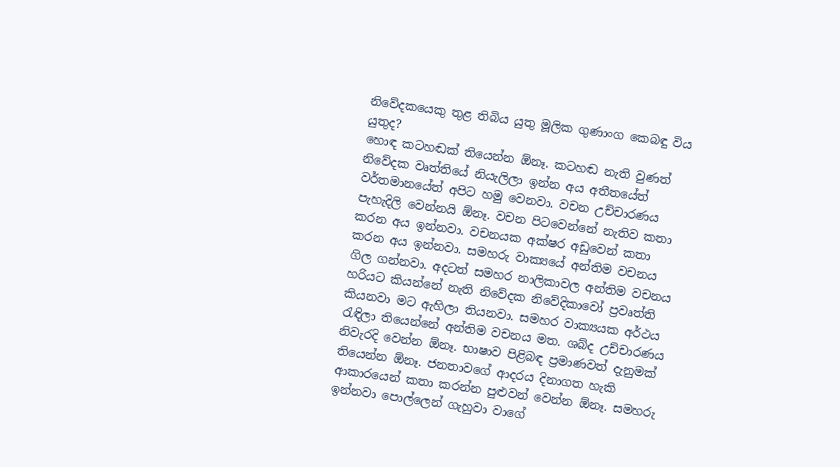නිවේදකයෙකු තුළ තිබිය යුතු මූලික ගුණාංග කෙබඳු විය යුතුද?
හොඳ කටහඬක් තියෙන්න ඕනෑ. කටහඬ නැති වුණත් නිවේදක වෘත්තියේ නියැලිලා ඉන්න අය අතීතයේත් වර්තමානයේත් අපිට හමු වෙනවා. වචන උච්චාරණය පැහැදිලි වෙන්නයි ඕනෑ. වචන පිටවෙන්නේ නැතිව කතා කරන අය ඉන්නවා. වචනයක අක්ෂර අඩුවෙන් කතා කරන අය ඉන්නවා. සමහරු වාක්‍යයේ අන්තිම වචනය ගිල ගන්නවා. අදටත් සමහර නාලිකාවල අන්තිම වචනය හරියට කියන්නේ නැති නිවේදක නිවේදිකාවෝ ප්‍රවෘත්ති කියනවා මට ඇහිලා තියනවා. සමහර වාක්‍යයක අර්ථය රැඳිලා තියෙන්නේ අන්තිම වචනය මත. ශබ්ද උච්චාරණය නිවැරදි වෙන්න ඕනෑ. භාෂාව පිළිබඳ ප්‍රමාණවත් දැනුමක් තියෙන්න ඕනෑ. ජනතාවගේ ආදරය දිනාගත හැකි ආකාරයෙන් කතා කරන්න පුළුවන් වෙන්න ඕනෑ. සමහරු ඉන්නවා පොල්ලෙන් ගැහුවා වාගේ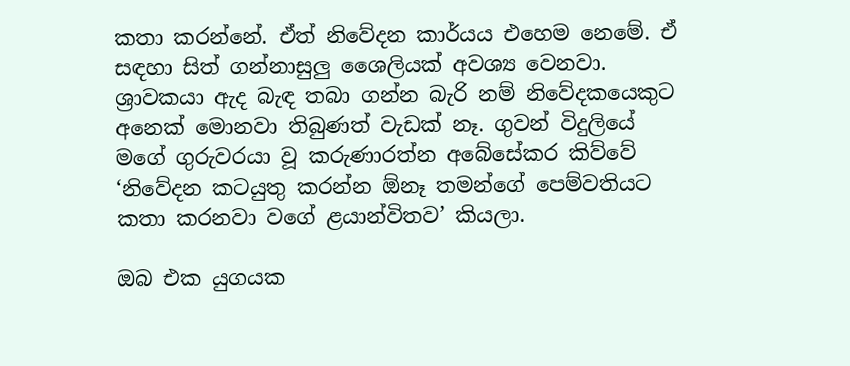කතා කරන්නේ. ඒත් නිවේදන කාර්යය එහෙම නෙමේ. ඒ සඳහා සිත් ගන්නාසුලු ශෛලියක් අවශ්‍ය වෙනවා. ශ්‍රාවකයා ඇද බැඳ තබා ගන්න බැරි නම් නිවේදකයෙකුට අනෙක් මොනවා තිබුණත් වැඩක් නෑ. ගුවන් විදුලියේ මගේ ගුරුවරයා වූ කරුණාරත්න අබේසේකර කිව්වේ ‘නිවේදන කටයුතු කරන්න ඕනෑ තමන්ගේ පෙම්වතියට කතා කරනවා වගේ ළයාන්විතව’ කියලා.

ඔබ එක යුගයක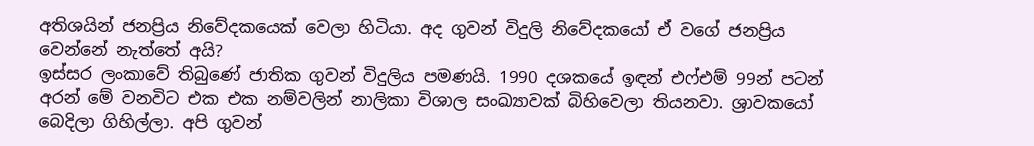අතිශයින් ජනප්‍රිය නිවේදකයෙක් වෙලා හිටියා. අද ගුවන් විදුලි නිවේදකයෝ ඒ වගේ ජනප්‍රිය වෙන්නේ නැත්තේ අයි?
ඉස්සර ලංකාවේ තිබුණේ ජාතික ගුවන් විදුලිය පමණයි. 1990 දශකයේ ඉඳන් එෆ්එම් 99න් පටන් අරන් මේ වනවිට එක එක නම්වලින් නාලිකා විශාල සංඛ්‍යාවක් බිහිවෙලා තියනවා. ශ්‍රාවකයෝ බෙදිලා ගිහිල්ලා. අපි ගුවන්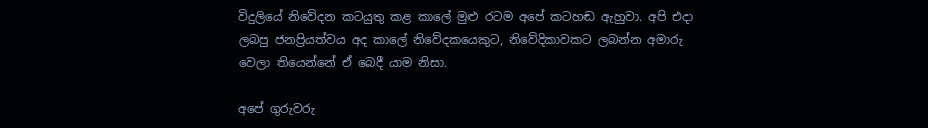විදුලියේ නිවේදන කටයුතු කළ කාලේ මුළු රටම අපේ කටහඬ ඇහුවා. අපි එදා ලබපු ජනප්‍රියත්වය අද කාලේ නිවේදකයෙකුට, නිවේදිකාවකට ලබන්න අමාරු වෙලා තියෙන්නේ ඒ බෙදී යාම නිසා.

අපේ ගුරුවරු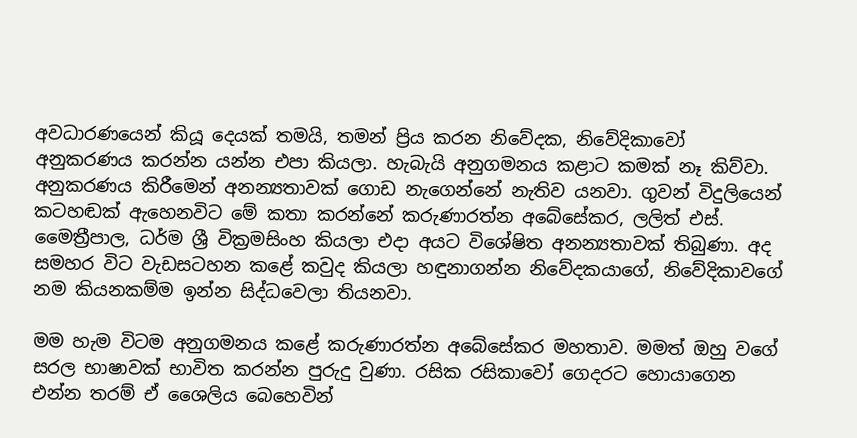අවධාරණයෙන් කියූ දෙයක් තමයි, තමන් ප්‍රිය කරන නිවේදක, නිවේදිකාවෝ අනුකරණය කරන්න යන්න එපා කියලා. හැබැයි අනුගමනය කළාට කමක් නෑ කිව්වා. අනුකරණය කිරීමෙන් අනන්‍යතාවක් ගොඩ නැගෙන්නේ නැතිව යනවා. ගුවන් විදුලියෙන් කටහඬක් ඇහෙනවිට මේ කතා කරන්නේ කරුණාරත්න අබේසේකර, ලලිත් එස්. මෛත්‍රීපාල, ධර්ම ශ්‍රී වික්‍රමසිංහ කියලා එදා අයට විශේෂිත අනන්‍යතාවක් තිබුණා. අද සමහර විට වැඩසටහන කළේ කවුද කියලා හඳුනාගන්න නිවේදකයාගේ, නිවේදිකාවගේ නම කියනකම්ම ඉන්න සිද්ධවෙලා තියනවා.

මම හැම විටම අනුගමනය කළේ කරුණාරත්න අබේසේකර මහතාව. මමත් ඔහු වගේ සරල භාෂාවක් භාවිත කරන්න පුරුදු වුණා. රසික රසිකාවෝ ගෙදරට හොයාගෙන එන්න තරම් ඒ ශෛලිය බෙහෙවින්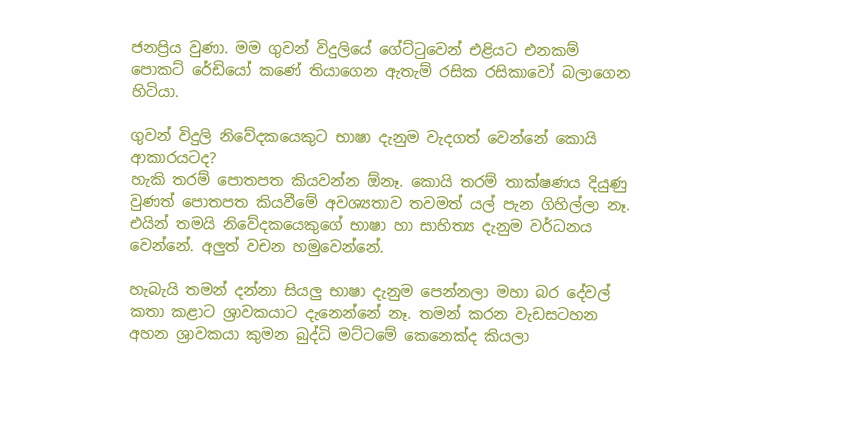ජනප්‍රිය වුණා. මම ගුවන් විදුලියේ ගේට්ටුවෙන් එළියට එනකම් පොකට් රේඩියෝ කණේ තියාගෙන ඇතැම් රසික රසිකාවෝ බලාගෙන හිටියා.

ගුවන් විදුලි නිවේදකයෙකුට භාෂා දැනුම වැදගත් වෙන්නේ කොයි ආකාරයටද?
හැකි තරම් පොතපත කියවන්න ඕනෑ. කොයි තරම් තාක්ෂණය දියුණු වුණත් පොතපත කියවීමේ අවශ්‍යතාව තවමත් යල් පැන ගිහිල්ලා නෑ. එයින් තමයි නිවේදකයෙකුගේ භාෂා හා සාහිත්‍ය දැනුම වර්ධනය වෙන්නේ. අලුත් වචන හමුවෙන්නේ.

හැබැයි තමන් දන්නා සියලු භාෂා දැනුම පෙන්නලා මහා බර දේවල් කතා කළාට ශ්‍රාවකයාට දැනෙන්නේ නෑ. තමන් කරන වැඩසටහන අහන ශ්‍රාවකයා කුමන බුද්ධි මට්ටමේ කෙනෙක්ද කියලා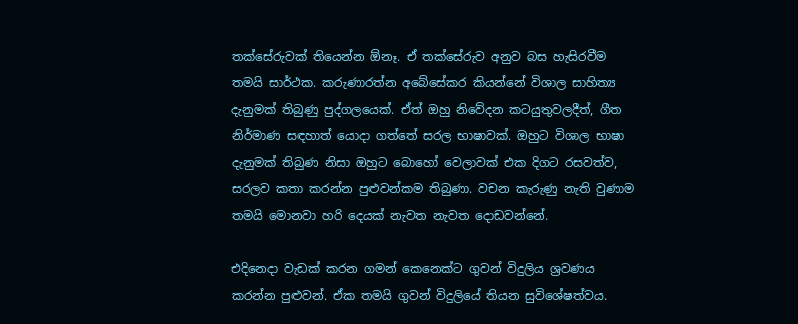තක්සේරුවක් තියෙන්න ඕනෑ. ඒ තක්සේරුව අනුව බස හැසිරවීම තමයි සාර්ථක. කරුණාරත්න අබේසේකර කියන්නේ විශාල සාහිත්‍ය දැනුමක් තිබුණු පුද්ගලයෙක්. ඒත් ඔහු නිවේදන කටයුතුවලදීත්, ගීත නිර්මාණ සඳහාත් යොදා ගත්තේ සරල භාෂාවක්. ඔහුට විශාල භාෂා දැනුමක් තිබුණ නිසා ඔහුට බොහෝ වෙලාවක් එක දිගට රසවත්ව, සරලව කතා කරන්න පුළුවන්කම තිබුණා. වචන කැරුණු නැති වුණාම තමයි මොනවා හරි දෙයක් නැවත නැවත දොඩවන්නේ.

එදිනෙදා වැඩක් කරන ගමන් කෙනෙක්ට ගුවන් විදුලිය ශ්‍රවණය කරන්න පුළුවන්. ඒක තමයි ගුවන් විදුලියේ තියන සුවිශේෂත්වය.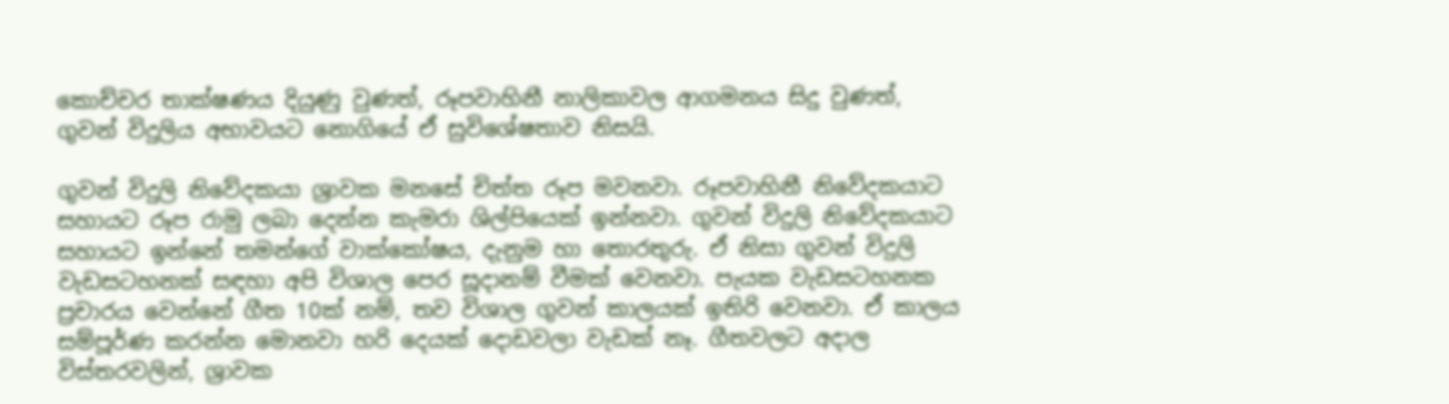කොච්චර තාක්ෂණය දියුණු වුණත්, රූපවාහිනී නාලිකාවල ආගමනය සිදු වුණත්, ගුවන් විදුලිය අභාවයට නොගියේ ඒ සුවිශේෂතාව නිසයි.

ගුවන් විදුලි නිවේදකයා ශ්‍රාවක මනසේ චිත්ත රූප මවනවා. රූපවාහිනී නිවේදකයාට සහායට රූප රාමු ලබා දෙන්න කැමරා ශිල්පියෙක් ඉන්නවා. ගුවන් විදුලි නිවේදකයාට සහායට ඉන්නේ තමන්ගේ වාක්කෝෂය, දැනුම හා තොරතුරු. ඒ නිසා ගුවන් විදුලි වැඩසටහනක් සඳහා අපි විශාල පෙර සූදානම් වීමක් වෙනවා. පැයක වැඩසටහනක ප්‍රචාරය වෙන්නේ ගීත 10ක් නම්, තව විශාල ගුවන් කාලයක් ඉතිරි වෙනවා. ඒ කාලය සම්පූර්ණ කරන්න මොනවා හරි දෙයක් දොඩවලා වැඩක් නෑ. ගීතවලට අදාල විස්තරවලින්, ශ්‍රාවක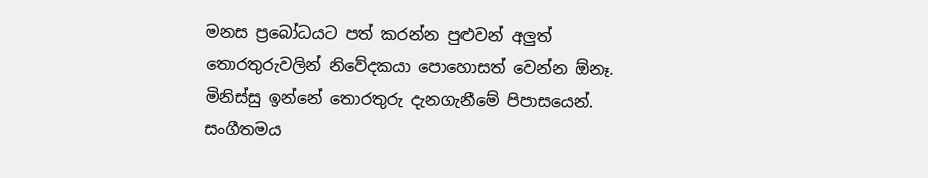මනස ප්‍රබෝධයට පත් කරන්න පුළුවන් අලුත් තොරතුරුවලින් නිවේදකයා පොහොසත් වෙන්න ඕනෑ. මිනිස්සු ඉන්නේ තොරතුරු දැනගැනීමේ පිපාසයෙන්. සංගීතමය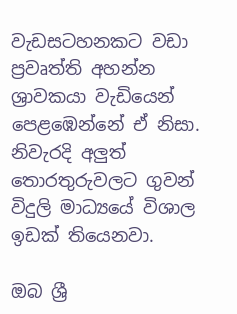වැඩසටහනකට වඩා ප්‍රවෘත්ති අහන්න ශ්‍රාවකයා වැඩියෙන් පෙළඹෙන්නේ ඒ නිසා. නිවැරදි අලුත් තොරතුරුවලට ගුවන් විදුලි මාධ්‍යයේ විශාල ඉඩක් තියෙනවා.

ඔබ ශ්‍රී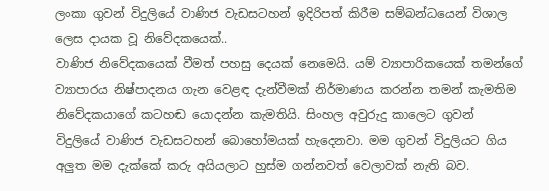ලංකා ගුවන් විදුලියේ වාණිජ වැඩසටහන් ඉදිරිපත් කිරීම සම්බන්ධයෙන් විශාල ලෙස දායක වූ නිවේදකයෙක්..
වාණිජ නිවේදකයෙක් වීමත් පහසු දෙයක් නෙමෙයි. යම් ව්‍යාපාරිකයෙක් තමන්ගේ ව්‍යාපාරය නිෂ්පාදනය ගැන වෙළඳ දැන්වීමක් නිර්මාණය කරන්න තමන් කැමතිම නිවේදකයාගේ කටහඬ යොදන්න කැමතියි. සිංහල අවුරුදු කාලෙට ගුවන් විදුලියේ වාණිජ වැඩසටහන් බොහෝමයක් හැදෙනවා. මම ගුවන් විදුලියට ගිය අලුත මම දැක්කේ කරු අයියලාට හුස්ම ගන්නවත් වෙලාවක් නැති බව.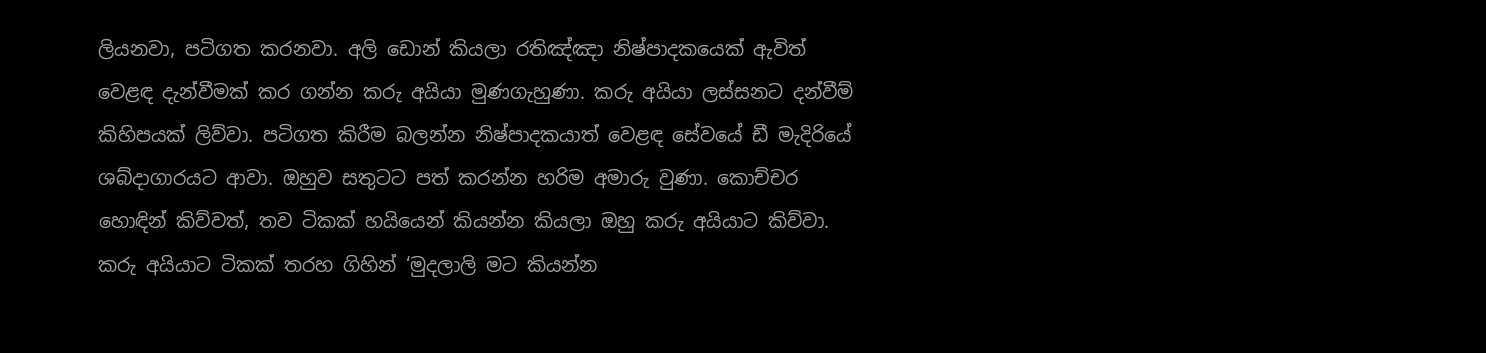ලියනවා, පටිගත කරනවා. අලි ඩොන් කියලා රතිඤ්ඤා නිෂ්පාදකයෙක් ඇවිත් වෙළඳ දැන්වීමක් කර ගන්න කරු අයියා මුණගැහුණා. කරු අයියා ලස්සනට දන්වීම් කිහිපයක් ලිව්වා. පටිගත කිරීම බලන්න නිෂ්පාදකයාත් වෙළඳ සේවයේ ඩී මැදිරියේ ශබ්දාගාරයට ආවා. ඔහුව සතුටට පත් කරන්න හරිම අමාරු වුණා. කොච්චර හොඳින් කිව්වත්, තව ටිකක් හයියෙන් කියන්න කියලා ඔහු කරු අයියාට කිව්වා. කරු අයියාට ටිකක් තරහ ගිහින් ‘මුදලාලි මට කියන්න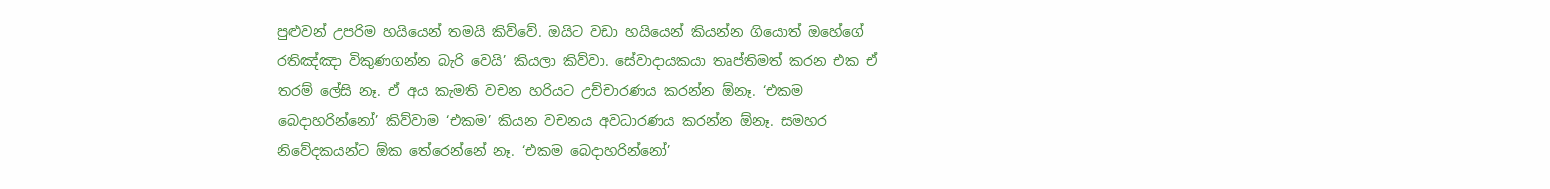පුළුවන් උපරිම හයියෙන් තමයි කිව්වේ. ඔයිට වඩා හයියෙන් කියන්න ගියොත් ඔහේගේ රතිඤ්ඤා විකුණගන්න බැරි වෙයි’ කියලා කිව්වා. සේවාදායකයා තෘප්තිමත් කරන එක ඒ තරම් ලේසි නෑ. ඒ අය කැමති වචන හරියට උච්චාරණය කරන්න ඕනෑ. ‘එකම බෙදාහරින්නෝ’ කිව්වාම ‘එකම’ කියන වචනය අවධාරණය කරන්න ඕනෑ. සමහර නිවේදකයන්ට ඕක තේරෙන්නේ නෑ. ‘එකම බෙදාහරින්නෝ’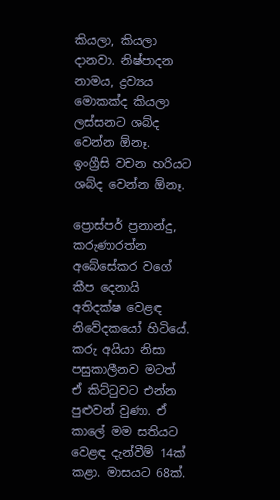කියලා, කියලා දානවා. නිෂ්පාදන නාමය, ද්‍රව්‍යය මොකක්ද කියලා ලස්සනට ශබ්ද වෙන්න ඕනෑ. ඉංග්‍රීසි වචන හරියට ශබ්ද වෙන්න ඕනෑ.

ප්‍රොස්පර් ප්‍රනාන්දු, කරුණාරත්න අබේසේකර වගේ කීප දෙනායි අතිදක්ෂ වෙළඳ නිවේදකයෝ හිටියේ. කරු අයියා නිසා පසුකාලීනව මටත් ඒ කිට්ටුවට එන්න පුළුවන් වුණා. ඒ කාලේ මම සතියට වෙළඳ දැන්වීම් 14ක් කළා. මාසයට 68ක්.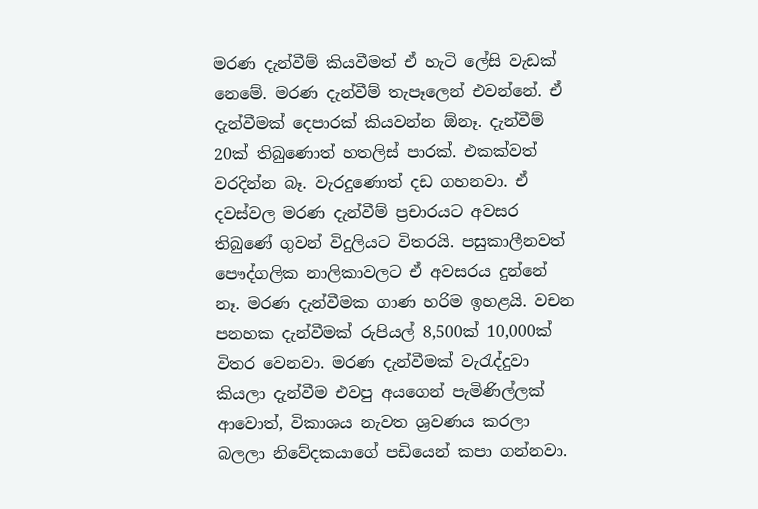මරණ දැන්වීම් කියවීමත් ඒ හැටි ලේසි වැඩක් නෙමේ. මරණ දැන්වීම් තැපෑලෙන් එවන්නේ. ඒ දැන්වීමක් දෙපාරක් කියවන්න ඕනෑ. දැන්වීම් 20ක් තිබුණොත් හතලිස් පාරක්. එකක්වත් වරදින්න බෑ. වැරදුණොත් දඩ ගහනවා. ඒ දවස්වල මරණ දැන්වීම් ප්‍රචාරයට අවසර තිබුණේ ගුවන් විදුලියට විතරයි. පසුකාලීනවත් පෞද්ගලික නාලිකාවලට ඒ අවසරය දුන්නේ නෑ. මරණ දැන්වීමක ගාණ හරිම ඉහළයි. වචන පනහක දැන්වීමක් රුපියල් 8,500ක් 10,000ක් විතර වෙනවා. මරණ දැන්වීමක් වැරැද්දුවා කියලා දැන්වීම එවපු අයගෙන් පැමිණිල්ලක් ආවොත්, විකාශය නැවත ශ්‍රවණය කරලා බලලා නිවේදකයාගේ පඩියෙන් කපා ගන්නවා.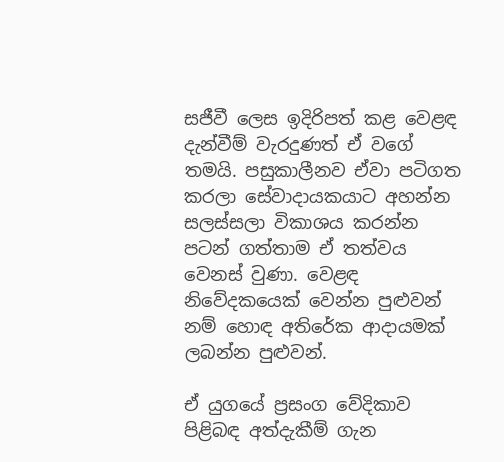සජීවී ලෙස ඉදිරිපත් කළ වෙළඳ දැන්වීම් වැරදුණත් ඒ වගේ තමයි. පසුකාලීනව ඒවා පටිගත කරලා සේවාදායකයාට අහන්න සලස්සලා විකාශය කරන්න පටන් ගත්තාම ඒ තත්වය වෙනස් වුණා. වෙළඳ නිවේදකයෙක් වෙන්න පුළුවන් නම් හොඳ අතිරේක ආදායමක් ලබන්න පුළුවන්.

ඒ යුගයේ ප්‍රසංග වේදිකාව පිළිබඳ අත්දැකීම් ගැන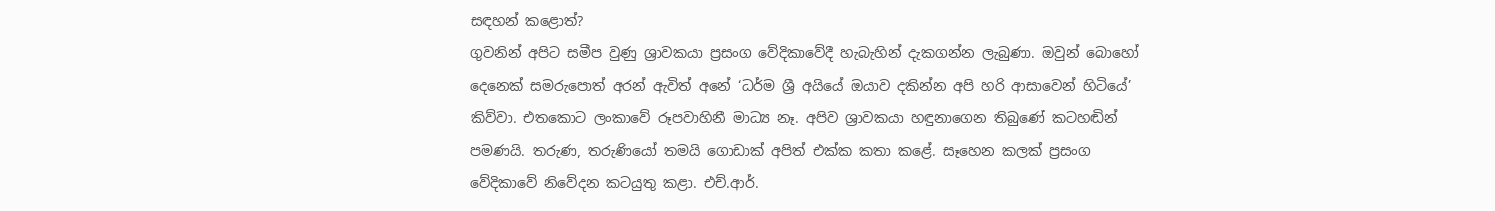සඳහන් කළොත්?
ගුවනින් අපිට සමීප වුණු ශ්‍රාවකයා ප්‍රසංග වේදිකාවේදී හැබැහින් දැකගන්න ලැබුණා. ඔවුන් බොහෝ දෙනෙක් සමරුපොත් අරන් ඇවිත් අනේ ‘ධර්ම ශ්‍රී අයියේ ඔයාව දකින්න අපි හරි ආසාවෙන් හිටියේ’ කිව්වා. එතකොට ලංකාවේ රූපවාහිනී මාධ්‍ය නෑ. අපිව ශ්‍රාවකයා හඳුනාගෙන තිබුණේ කටහඬින් පමණයි. තරුණ, තරුණියෝ තමයි ගොඩාක් අපිත් එක්ක කතා කළේ. සෑහෙන කලක් ප්‍රසංග වේදිකාවේ නිවේදන කටයුතු කළා. එච්.ආර්.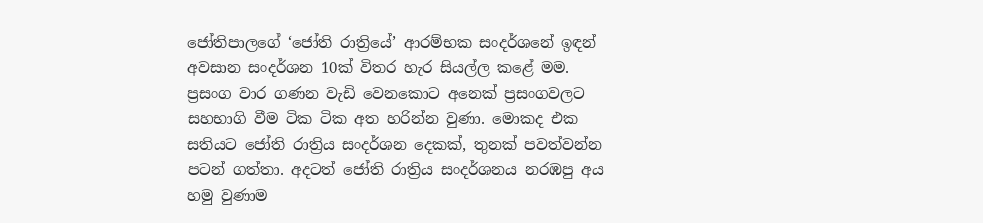ජෝතිපාලගේ ‘ජෝති රාත්‍රියේ’ ආරම්භක සංදර්ශනේ ඉඳන් අවසාන සංදර්ශන 10ක් විතර හැර සියල්ල කළේ මම. ප්‍රසංග වාර ගණන වැඩි වෙනකොට අනෙක් ප්‍රසංගවලට සහභාගි වීම ටික ටික අත හරින්න වුණා. මොකද එක සතියට ජෝති රාත්‍රිය සංදර්ශන දෙකක්, තුනක් පවත්වන්න පටන් ගත්තා. අදටත් ජෝති රාත්‍රිය සංදර්ශනය නරඹපු අය හමු වුණාම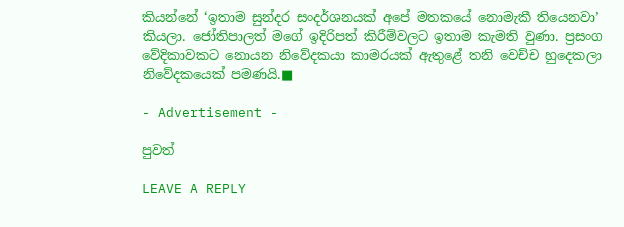කියන්නේ ‘ඉතාම සුන්දර සංදර්ශනයක් අපේ මතකයේ නොමැකී තියෙනවා’ කියලා. ජෝතිපාලත් මගේ ඉදිරිපත් කිරීම්වලට ඉතාම කැමති වුණා. ප්‍රසංග වේදිකාවකට නොයන නිවේදකයා කාමරයක් ඇතුළේ තනි වෙච්ච හුදෙකලා නිවේදකයෙක් පමණයි.■

- Advertisement -

පුවත්

LEAVE A REPLY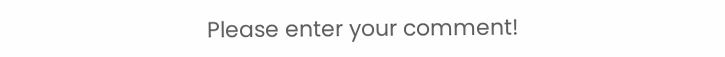Please enter your comment!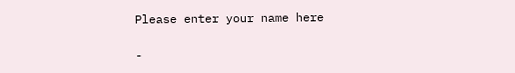Please enter your name here

-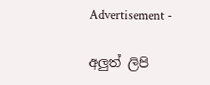Advertisement -

අලුත් ලිපි